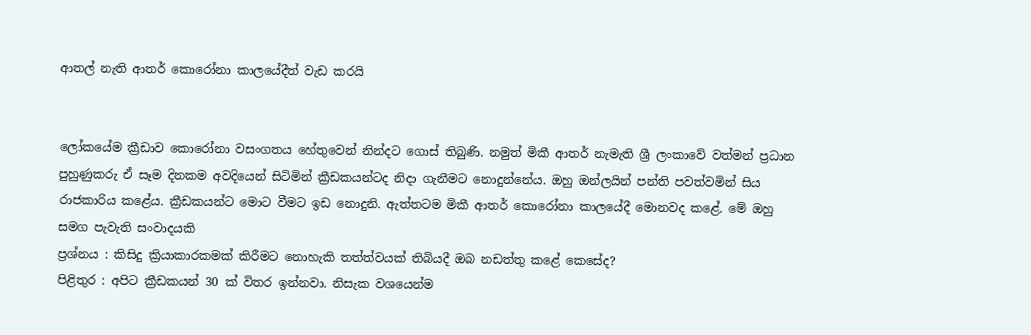ආතල් නැති ආතර් කොරෝනා කාලයේදීත් වැඩ කරයි


ලෝකයේම ක්‍රීඩාව කොරෝනා වසංගතය හේතුවෙන් නින්දට ගොස් තිබුණි. නමුත් මිකී ආතර් නැමැති ශ්‍රී ලංකාවේ වත්මන් ප්‍රධාන පුහුණුකරු ඒ සෑම දිනකම අවදියෙන් සිටිමින් ක්‍රීඩකයන්ටද නිදා ගැනීමට නොදුන්නේය. ඔහු ඔන්ලයින් පන්ති පවත්වමින් සිය රාජකාරිය කළේය. ක්‍රීඩකයන්ට මොට වීමට ඉඩ නොදුනි. ඇත්තටම මිකී ආතර් කොරෝනා කාලයේදී මොනවද කළේ. මේ ඔහු සමග පැවැති සංවාදයකි
ප්‍රශ්නය : කිසිදු ක්‍රියාකාරකමක් කිරීමට නොහැකි තත්ත්වයක් තිබියදී ඔබ නඩත්තු කළේ කෙසේද?
පිළිතුර : අපිට ක්‍රීඩකයන් 30 ක් විතර ඉන්නවා. නිසැක වශයෙන්ම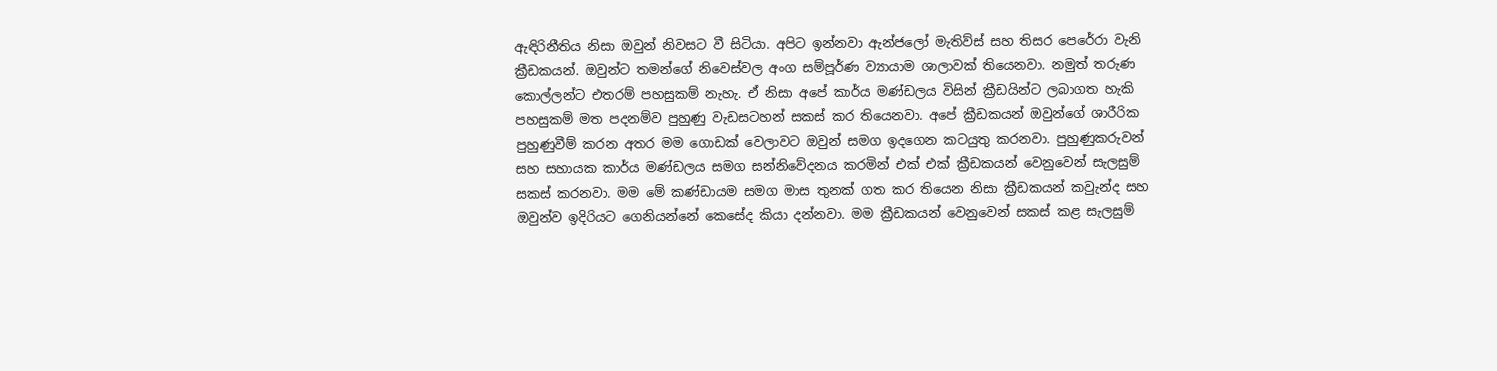ඇඳිරිනීතිය නිසා ඔවුන් නිවසට වී සිටියා. අපිට ඉන්නවා ඇන්ජලෝ මැතිව්ස් සහ තිසර පෙරේරා වැනි ක්‍රීඩකයන්. ඔවුන්ට තමන්ගේ නිවෙස්වල අංග සම්පූර්ණ ව්‍යායාම ශාලාවක් තියෙනවා. නමුත් තරුණ කොල්ලන්ට එතරම් පහසුකම් නැහැ. ඒ නිසා අපේ කාර්ය මණ්ඩලය විසින් ක්‍රීඩයින්ට ලබාගත හැකි පහසුකම් මත පදනම්ව පුහුණු වැඩසටහන් සකස් කර තියෙනවා. අපේ ක්‍රීඩකයන් ඔවුන්ගේ ශාරීරික පුහුණුවීම් කරන අතර මම ගොඩක් වෙලාවට ඔවුන් සමග ඉදගෙන කටයුතු කරනවා. පුහුණුකරුවන් සහ සහායක කාර්ය මණ්ඩලය සමග සන්නිවේදනය කරමින් එක් එක් ක්‍රීඩකයන් වෙනුවෙන් සැලසුම් සකස් කරනවා. මම මේ කණ්ඩායම සමග මාස තුනක් ගත කර තියෙන නිසා ක්‍රීඩකයන් කවුැන්ද සහ ඔවුන්ව ඉදිරියට ගෙනියන්නේ කෙසේද කියා දන්නවා. මම ක්‍රීඩකයන් වෙනුවෙන් සකස් කළ සැලසුම්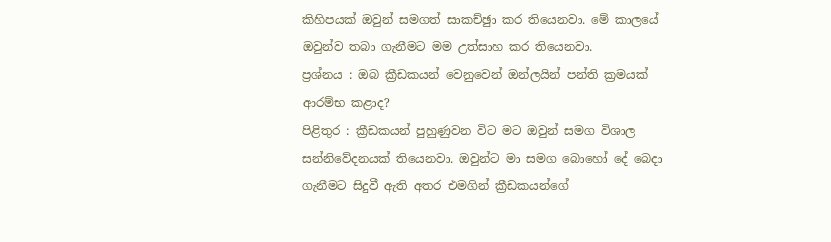කිහිපයක් ඔවුන් සමගත් සාකච්ඡුා කර තියෙනවා. මේ කාලයේ ඔවුන්ව තබා ගැනීමට මම උත්සාහ කර තියෙනවා.
ප්‍රශ්නය : ඔබ ක්‍රීඩකයන් වෙනුවෙන් ඔන්ලයින් පන්ති ක්‍රමයක් ආරම්භ කළාද?
පිළිතුර : ක්‍රීඩකයන් පුහුණුවන විට මට ඔවුන් සමග විශාල සන්නිවේදනයක් තියෙනවා. ඔවුන්ට මා සමග බොහෝ දේ බෙදා ගැනීමට සිදුවී ඇති අතර එමගින් ක්‍රීඩකයන්ගේ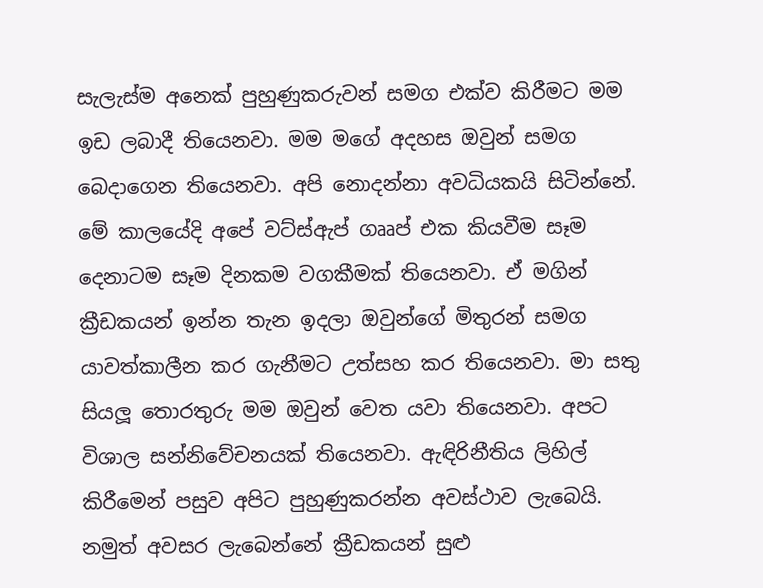සැලැස්ම අනෙක් පුහුණුකරුවන් සමග එක්ව කිරීමට මම ඉඩ ලබාදී තියෙනවා. මම මගේ අදහස ඔවුන් සමග බෙදාගෙන තියෙනවා. අපි නොදන්නා අවධියකයි සිටින්නේ. මේ කාලයේදි අපේ වට්ස්ඇප් ගෲප් එක කියවීම සෑම දෙනාටම සෑම දිනකම වගකීමක් තියෙනවා. ඒ මගින් ක්‍රීඩකයන් ඉන්න තැන ඉදලා ඔවුන්ගේ මිතුරන් සමග යාවත්කාලීන කර ගැනීමට උත්සහ කර තියෙනවා. මා සතු සියලූ තොරතුරු මම ඔවුන් වෙත යවා තියෙනවා. අපට විශාල සන්නිවේචනයක් තියෙනවා. ඇඳිරිනීතිය ලිහිල් කිරීමෙන් පසුව අපිට පුහුණුකරන්න අවස්ථාව ලැබෙයි. නමුත් අවසර ලැබෙන්නේ ක්‍රීඩකයන් සුළු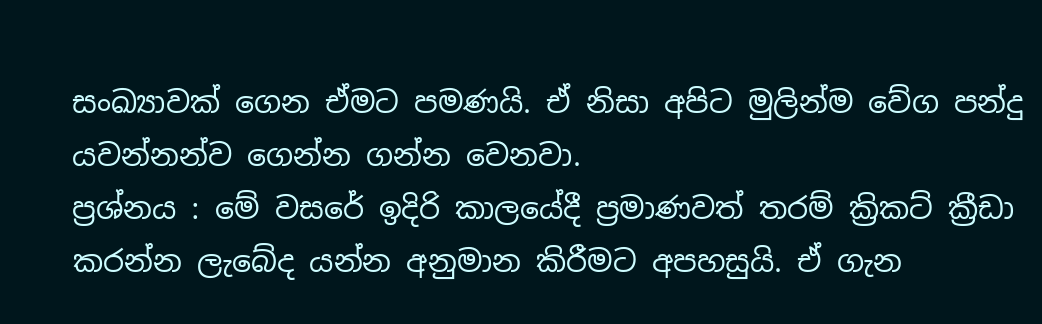සංඛ්‍යාවක් ගෙන ඒමට පමණයි. ඒ නිසා අපිට මුලින්ම වේග පන්දු යවන්නන්ව ගෙන්න ගන්න වෙනවා.
ප්‍රශ්නය : මේ වසරේ ඉදිරි කාලයේදී ප්‍රමාණවත් තරම් ක්‍රිකට් ක්‍රීඩා කරන්න ලැබේද යන්න අනුමාන කිරීමට අපහසුයි. ඒ ගැන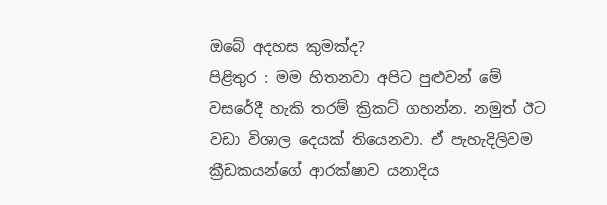ඔබේ අදහස කුමක්ද?
පිළිතුර : මම හිතනවා අපිට පුළුවන් මේ වසරේදී හැකි තරම් ක්‍රිකට් ගහන්න. නමුත් ඊට වඩා විශාල දෙයක් තියෙනවා. ඒ පැහැදිලිවම ක්‍රීඩකයන්ගේ ආරක්ෂාව යනාදිය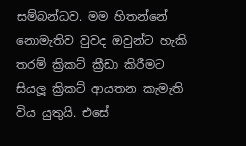සම්බන්ධව. මම හිතන්නේ නොමැතිව වුවද ඔවුන්ට හැකි තරම් ක්‍රිකට් ක්‍රීඩා කිරීමට සියලූ ක්‍රිකට් ආයතන කැමැති විය යුතුයි. එසේ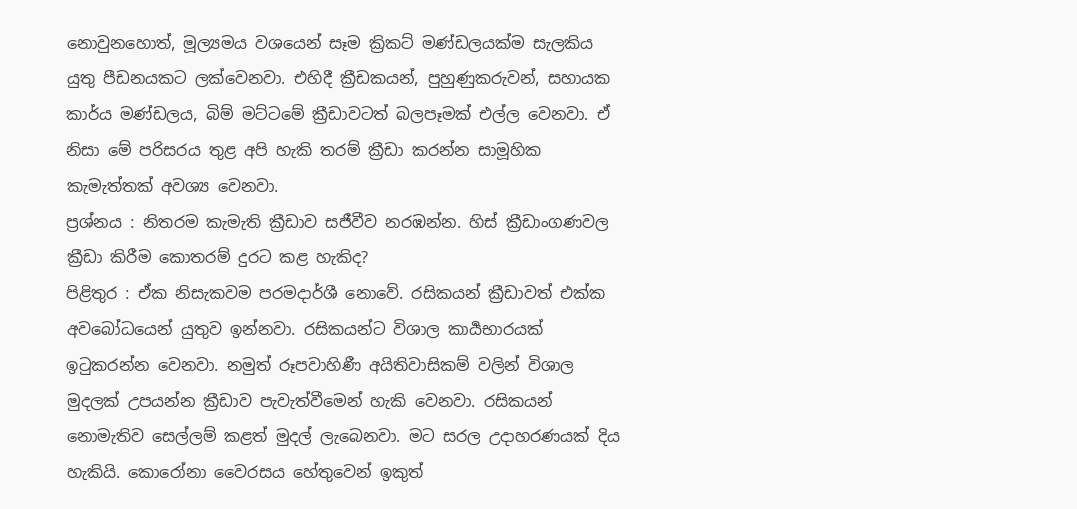නොවුනහොත්, මූල්‍යමය වශයෙන් සෑම ක්‍රිකට් මණ්ඩලයක්ම සැලකිය යුතු පීඩනයකට ලක්වෙනවා. එහිදී ක්‍රීඩකයන්, පුහුණුකරුවන්, සහායක කාර්ය මණ්ඩලය, බිම් මට්ටමේ ක්‍රීඩාවටත් බලපෑමක් එල්ල වෙනවා. ඒ නිසා මේ පරිසරය තුළ අපි හැකි තරම් ක්‍රීඩා කරන්න සාමූහික කැමැත්තක් අවශ්‍ය වෙනවා.
ප්‍රශ්නය : නිතරම කැමැති ක්‍රීඩාව සජීවීව නරඹන්න. හිස් ක්‍රීඩාංගණවල ක්‍රීඩා කිරීම කොතරම් දුරට කළ හැකිද?
පිළිතුර : ඒක නිසැකවම පරමදාර්ශී නොවේ. රසිකයන් ක්‍රීඩාවත් එක්ක අවබෝධයෙන් යුතුව ඉන්නවා. රසිකයන්ට විශාල කාර්‍යභාරයක් ඉටුකරන්න වෙනවා. නමුත් රූපවාහිණී අයිතිවාසිකම් වලින් විශාල මුදලක් උපයන්න ක්‍රීඩාව පැවැත්වීමෙන් හැකි වෙනවා. රසිකයන් නොමැතිව සෙල්ලම් කළත් මුදල් ලැබෙනවා. මට සරල උදාහරණයක් දිය හැකියි. කොරෝනා වෛරසය හේතුවෙන් ඉකුත්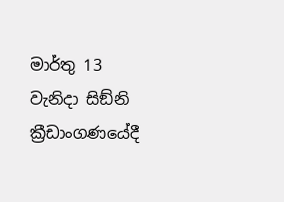මාර්තු 13 වැනිදා සිඞ්නි ක්‍රීඩාංගණයේදී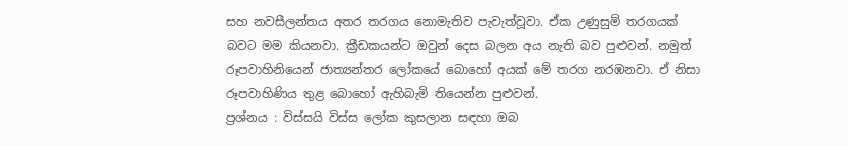සහ නවසීලන්තය අතර තරගය නොමැතිව පැවැත්වූවා. ඒක උණුසුම් තරගයක් බවට මම කියනවා. ක්‍රීඩකයන්ට ඔවුන් දෙස බලන අය නැති බව පුළුවන්. නමුත් රූපවාහිනියෙන් ජාත්‍යන්තර ලෝකයේ බොහෝ අයක් මේ තරග නරඹනවා. ඒ නිසා රූපවාහිණිය තුළ බොහෝ ඇහිබැමි තියෙන්න පුළුවන්.
ප්‍රශ්නය : විස්සයි විස්ස ලෝක කුසලාන සඳහා ඔබ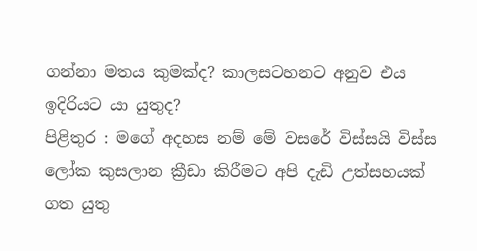ගන්නා මතය කුමක්ද? කාලසටහනට අනුව එය ඉදිරියට යා යුතුද?
පිළිතුර : මගේ අදහස නම් මේ වසරේ විස්සයි විස්ස ලෝක කුසලාන ක්‍රීඩා කිරීමට අපි දැඩි උත්සහයක් ගත යුතු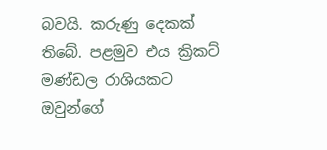බවයි. කරුණු දෙකක් තිබේ. පළමුව එය ක්‍රිකට් මණ්ඩල රාශියකට ඔවුන්ගේ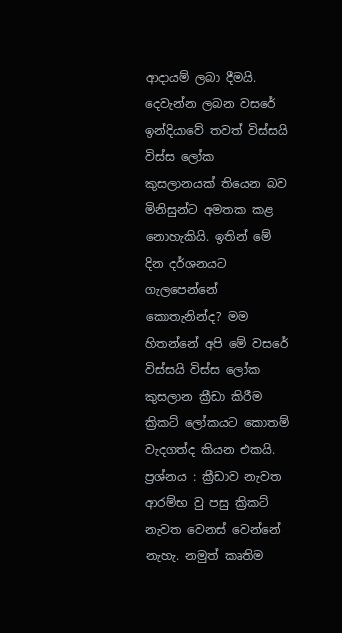ආදායම් ලබා දීමයි. දෙවැන්න ලබන වසරේ ඉන්දියාවේ තවත් විස්සයි විස්ස ලෝක කුසලානයක් තියෙන බව මිනිසුන්ට අමතක කළ නොහැකියි. ඉතින් මේ දින දර්ශනයට ගැලපෙන්නේ කොතැනින්ද? මම හිතන්නේ අපි මේ වසරේ විස්සයි විස්ස ලෝක කුසලාන ක්‍රීඩා කිරීම ක්‍රිකට් ලෝකයට කොතම් වැදගත්ද කියන එකයි.
ප්‍රශ්නය : ක්‍රීඩාව නැවත ආරම්භ වු පසු ක්‍රිකට් නැවත වෙනස් වෙන්නේ නැහැ. නමුත් කෘතිම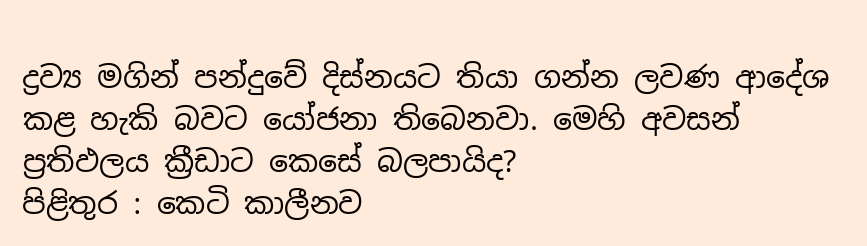ද්‍රව්‍ය මගින් පන්දුවේ දිස්නයට තියා ගන්න ලවණ ආදේශ කළ හැකි බවට යෝජනා තිබෙනවා. මෙහි අවසන් ප්‍රතිඵලය ක්‍රීඩාට කෙසේ බලපායිද?
පිළිතුර : කෙටි කාලීනව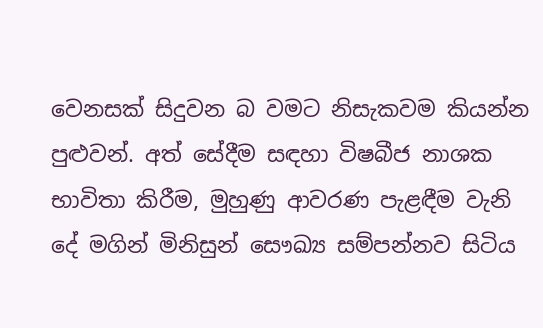වෙනසක් සිදුවන බ වමට නිසැකවම කියන්න පුළුවන්. අත් සේදීම සඳහා විෂබීජ නාශක භාවිතා කිරීම, මුහුණු ආවරණ පැළඳීම වැනි දේ මගින් මිනිසුන් සෞඛ්‍ය සම්පන්නව සිටිය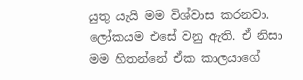යුතු යැයි මම විශ්වාස කරනවා. ලෝකයම එසේ වනු ඇති. ඒ නිසා මම හිතන්නේ ඒක කාලයාගේ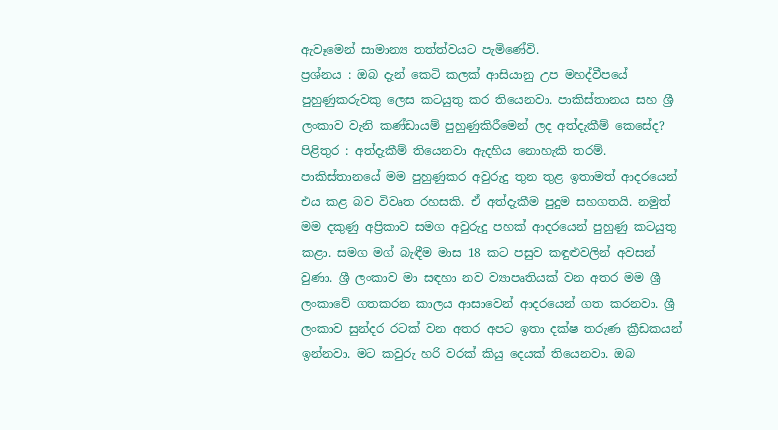ඇවෑමෙන් සාමාන්‍ය තත්ත්වයට පැමිණේවි.
ප්‍රශ්නය : ඔබ දැන් කෙටි කලක් ආසියානු උප මහද්වීපයේ පුහුණුකරුවකු ලෙස කටයුතු කර තියෙනවා. පාකිස්තානය සහ ශ්‍රී ලංකාව වැනි කණ්ඩායම් පුහුණුකිරීමෙන් ලද අත්දැකීම් කෙසේද?
පිළිතුර : අත්දැකීම් තියෙනවා ඇදහිය නොහැකි තරම්. පාකිස්තානයේ මම පුහුණුකර අවුරුදු තුන තුළ ඉතාමත් ආදරයෙන් එය කළ බව විවෘත රහසකි. ඒ අත්දැකීම පුදුම සහගතයි. නමුත් මම දකුණු අප්‍රිකාව සමග අවුරුදු පහක් ආදරයෙන් පුහුණු කටයුතු කළා. සමග මග් බැඳීම මාස 18 කට පසුව කඳුළුවලින් අවසන් වුණා. ශ්‍රී ලංකාව මා සඳහා නව ව්‍යාපෘතියක් වන අතර මම ශ්‍රී ලංකාවේ ගතකරන කාලය ආසාවෙන් ආදරයෙන් ගත කරනවා. ශ්‍රී ලංකාව සුන්දර රටක් වන අතර අපට ඉතා දක්ෂ තරුණ ක්‍රීඩකයන් ඉන්නවා. මට කවුරු හරි වරක් කියු දෙයක් තියෙනවා. ඔබ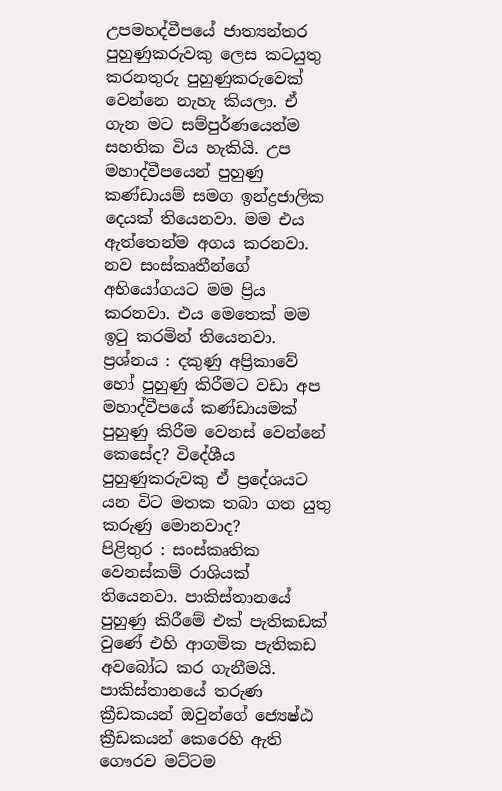උපමහද්වීපයේ ජාත්‍යන්තර පුහුණුකරුවකු ලෙස කටයුතු කරනතුරු පුහුණුකරුවෙක් වෙන්නෙ නැහැ කියලා. ඒ ගැන මට සම්පුර්ණයෙන්ම සහතික විය හැකියි. උප මහාද්වීපයෙන් පුහුණු කණ්ඩායම් සමග ඉන්ද්‍රජාලික දෙයක් තියෙනවා. මම එය ඇත්තෙන්ම අගය කරනවා. නව සංස්කෘතීන්ගේ අභියෝගයට මම ප්‍රිය කරනවා. එය මෙතෙක් මම ඉටු කරමින් තියෙනවා.
ප්‍රශ්නය : දකුණු අප්‍රිකාවේ හෝ පුහුණු කිරීමට වඩා අප මහාද්වීපයේ කණ්ඩායමක් පුහුණු කිරීම වෙනස් වෙන්නේ කෙසේද? විදේශීය පුහුණුකරුවකු ඒ ප්‍රදේශයට යන විට මතක තබා ගත යුතු කරුණු මොනවාද?
පිළිතුර : සංස්කෘතික වෙනස්කම් රාශියක් තියෙනවා. පාකිස්තානයේ පුහුණු කිරීමේ එක් පැතිකඩක් වුණේ එහි ආගමික පැතිකඩ අවබෝධ කර ගැනීමයි. පාකිස්තානයේ තරුණ ක්‍රීඩකයන් ඔවුන්ගේ ජ්‍යෙෂ්ඨ ක්‍රීඩකයන් කෙරෙහි ඇති ගෞරව මට්ටම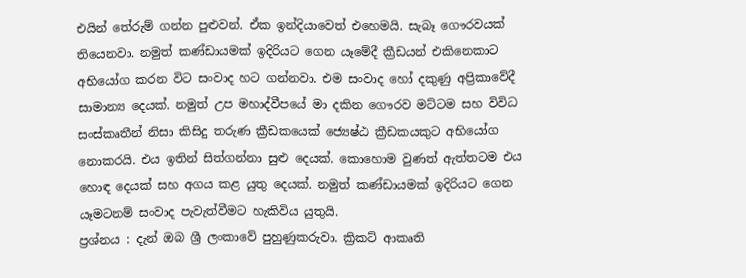එයින් තේරුම් ගන්න පුළුවන්. ඒක ඉන්දියාවෙත් එහෙමයි. සැබෑ ගෞරවයක් තියෙනවා. නමුත් කණ්ඩායමක් ඉදිරියට ගෙන යෑමේදී ක්‍රීඩයන් එකිනෙකාට අභියෝග කරන විට සංවාද හට ගන්නවා. එම සංවාද හෝ දකුණු අප්‍රිකාවේදී සාමාන්‍ය දෙයක්. නමුත් උප මහාද්වීපයේ මා දකින ගෞරව මට්ටම සහ විවිධ සංස්කෘතීන් නිසා කිසිදු තරුණ ක්‍රීඩකයෙක් ජ්‍යෙෂ්ඨ ක්‍රීඩකයකුට අභියෝග නොකරයි. එය ඉතින් සිත්ගන්නා සුළු දෙයක්. කොහොම වුණත් ඇත්තටම එය හොඳ දෙයක් සහ අගය කළ යුතු දෙයක්. නමුත් කණ්ඩායමක් ඉදිරියට ගෙන යෑමටනම් සංවාද පැවැත්වීමට හැකිවිය යුතුයි.
ප්‍රශ්නය : දැන් ඔබ ශ්‍රී ලංකාවේ පුහුණුකරුවා. ක්‍රිකට් ආකෘති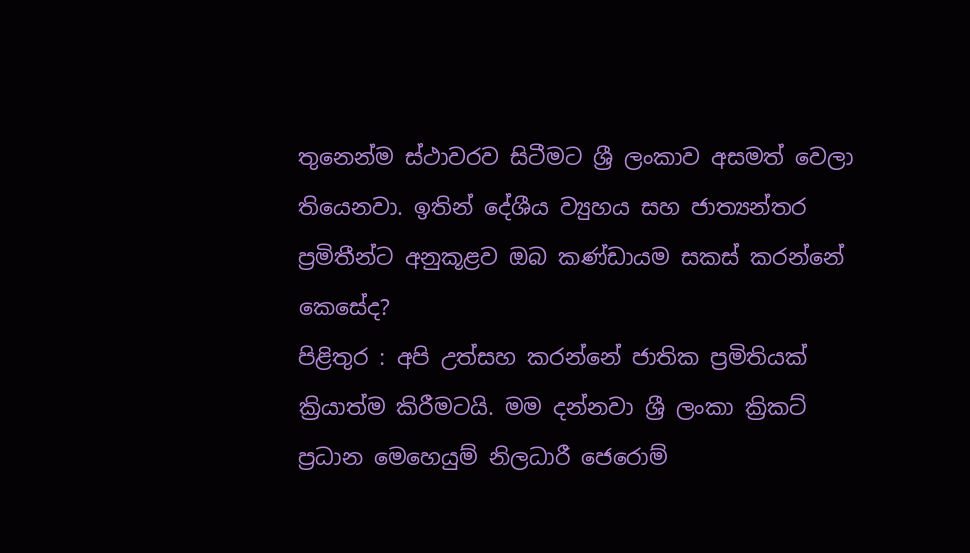තුනෙන්ම ස්ථාවරව සිටීමට ශ්‍රී ලංකාව අසමත් වෙලා තියෙනවා. ඉතින් දේශීය ව්‍යුහය සහ ජාත්‍යන්තර ප්‍රමිතීන්ට අනුකූළව ඔබ කණ්ඩායම සකස් කරන්නේ කෙසේද?
පිළිතුර : අපි උත්සහ කරන්නේ ජාතික ප්‍රමිතියක් ක්‍රියාත්ම කිරීමටයි. මම දන්නවා ශ්‍රී ලංකා ක්‍රිකට් ප්‍රධාන මෙහෙයුම් නිලධාරී ජෙරොම්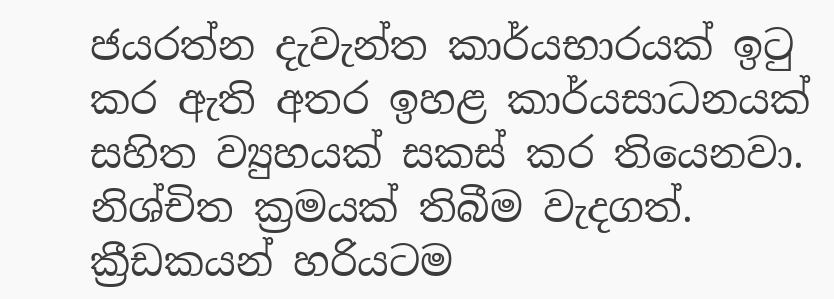ජයරත්න දැවැන්ත කාර්යභාරයක් ඉටු කර ඇති අතර ඉහළ කාර්යසාධනයක් සහිත ව්‍යුහයක් සකස් කර තියෙනවා. නිශ්චිත ක්‍රමයක් තිබීම වැදගත්. ක්‍රීඩකයන් හරියටම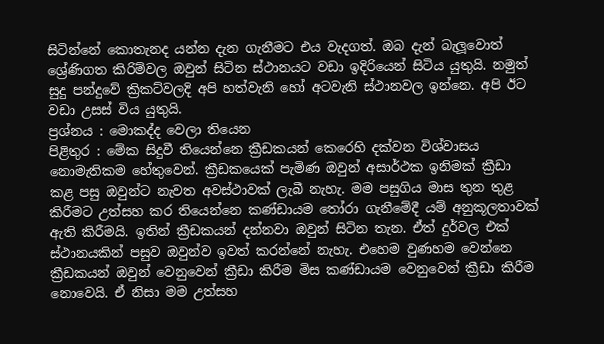සිටින්නේ කොතැනද යන්න දැන ගැනීමට එය වැදගත්. ඔබ දැන් බැලූවොත් ශ්‍රේණිගත කිරිම්වල ඔවුන් සිටින ස්ථානයට වඩා ඉදිරියෙන් සිටිය යුතුයි. නමුත් සුදු පන්දුවේ ක්‍රිකට්වලදි අපි හත්වැනි හෝ අටවැනි ස්ථානවල ඉන්නෙ. අපි ඊට වඩා උසස් විය යුතුයි.
ප්‍රශ්නය : මොකද්ද වෙලා තියෙන
පිළිතුර : මේක සිදුවී තියෙන්නෙ ක්‍රීඩකයන් කෙරෙහි දක්වන විශ්වාසය නොමැතිකම හේතුවෙන්. ක්‍රීඩකයෙක් පැමිණ ඔවුන් අසාර්ථක ඉනිමක් ක්‍රීඩා කළ පසු ඔවුන්ට නැවත අවස්ථාවක් ලැබී නැහැ. මම පසුගිය මාස තුන තුළ කිරීමට උත්සහ කර තියෙන්නෙ කණ්ඩායම තෝරා ගැනීමේදී යම් අනුකූලතාවක් ඇති කිරීමයි. ඉතින් ක්‍රීඩකයන් දන්නවා ඔවුන් සිටින තැන. ඒත් දුර්වල එක් ස්ථානයකින් පසුව ඔවුන්ව ඉවත් කරන්නේ නැහැ. එහෙම වුණහම වෙන්නෙ ක්‍රීඩකයන් ඔවුන් වෙනුවෙන් ක්‍රීඩා කිරීම මිස කණ්ඩායම වෙනුවෙන් ක්‍රීඩා කිරීම නොවෙයි. ඒ නිසා මම උත්සහ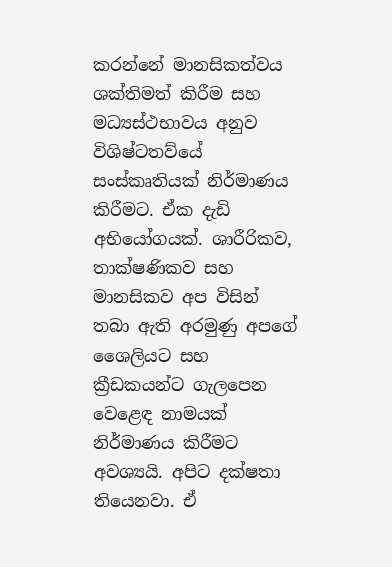කරන්නේ මානසිකත්වය ශක්තිමත් කිරීම සහ මධ්‍යස්ථභාවය අනුව විශිෂ්ටතව්යේ සංස්කෘතියක් නිර්මාණය කිරීමට. ඒක දැඩි අභියෝගයක්. ශාරීරිකව, තාක්ෂණිකව සහ මානසිකව අප විසින් තබා ඇති අරමුණු අපගේ ශෛලියට සහ ක්‍රීඩකයන්ට ගැලපෙන වෙළෙඳ නාමයක් නිර්මාණය කිරීමට අවශ්‍යයි. අපිට දක්ෂතා තියෙනවා. ඒ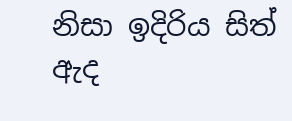නිසා ඉදිරිය සිත් ඇද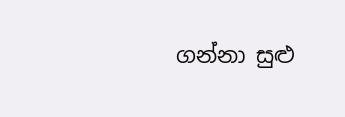ගන්නා සුළු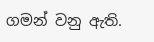ගමන් වනු ඇති.